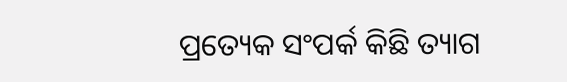ପ୍ରତ୍ୟେକ ସଂପର୍କ କିଛି ତ୍ୟାଗ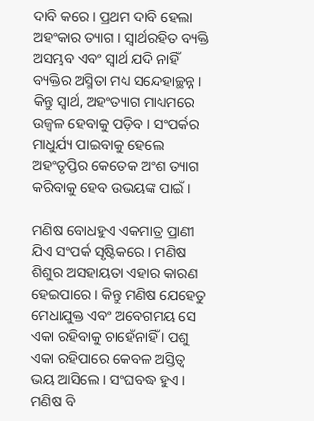ଦାବି କରେ । ପ୍ରଥମ ଦାବି ହେଲା ଅହଂକାର ତ୍ୟାଗ । ସ୍ୱାର୍ଥରହିତ ବ୍ୟକ୍ତି ଅସମ୍ଭବ ଏବଂ ସ୍ୱାର୍ଥ ଯଦି ନାହିଁ ବ୍ୟକ୍ତିର ଅସ୍ମିତା ମଧ୍ୟ ସନ୍ଦେହାଚ୍ଛନ୍ନ । କିନ୍ତୁ ସ୍ୱାର୍ଥ, ଅହଂତ୍ୟାଗ ମାଧ୍ୟମରେ ଉଜ୍ୱଳ ହେବାକୁ ପଡ଼ିବ । ସଂପର୍କର ମାଧୁର୍ଯ୍ୟ ପାଇବାକୁ ହେଲେ ଅହଂତୃପ୍ତିର କେତେକ ଅଂଶ ତ୍ୟାଗ କରିବାକୁ ହେବ ଉଭୟଙ୍କ ପାଇଁ ।

ମଣିଷ ବୋଧହୁଏ ଏକମାତ୍ର ପ୍ରାଣୀ ଯିଏ ସଂପର୍କ ସୃଷ୍ଟିକରେ । ମଣିଷ ଶିଶୁର ଅସହାୟତା ଏହାର କାରଣ ହେଇପାରେ । କିନ୍ତୁ ମଣିଷ ଯେହେତୁ ମେଧାଯୁକ୍ତ ଏବଂ ଅବେଗମୟ ସେ ଏକା ରହିବାକୁ ଚାହେଁନାହିଁ । ପଶୁ ଏକା ରହିପାରେ କେବଳ ଅସ୍ତିତ୍ୱ ଭୟ ଆସିଲେ । ସଂଘବଦ୍ଧ ହୁଏ । ମଣିଷ ବି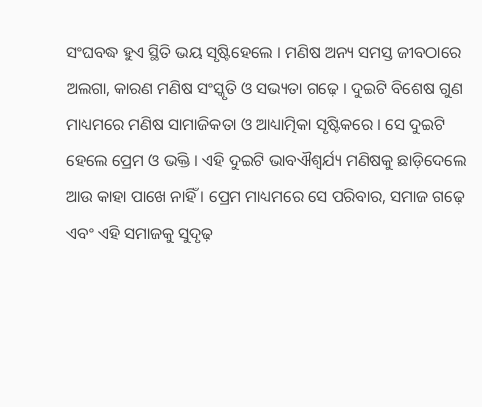ସଂଘବଦ୍ଧ ହୁଏ ସ୍ଥିତି ଭୟ ସୃଷ୍ଟିହେଲେ । ମଣିଷ ଅନ୍ୟ ସମସ୍ତ ଜୀବଠାରେ ଅଲଗା, କାରଣ ମଣିଷ ସଂସ୍କୃତି ଓ ସଭ୍ୟତା ଗଢ଼େ । ଦୁଇଟି ବିଶେଷ ଗୁଣ ମାଧ୍ୟମରେ ମଣିଷ ସାମାଜିକତା ଓ ଆଧ୍ୟାତ୍ମିକା ସୃଷ୍ଟିକରେ । ସେ ଦୁଇଟି ହେଲେ ପ୍ରେମ ଓ ଭକ୍ତି । ଏହି ଦୁଇଟି ଭାବଐଶ୍ୱର୍ଯ୍ୟ ମଣିଷକୁ ଛାଡ଼ିଦେଲେ ଆଉ କାହା ପାଖେ ନାହିଁ । ପ୍ରେମ ମାଧ୍ୟମରେ ସେ ପରିବାର, ସମାଜ ଗଢ଼େ ଏବଂ ଏହି ସମାଜକୁ ସୁଦୃଢ଼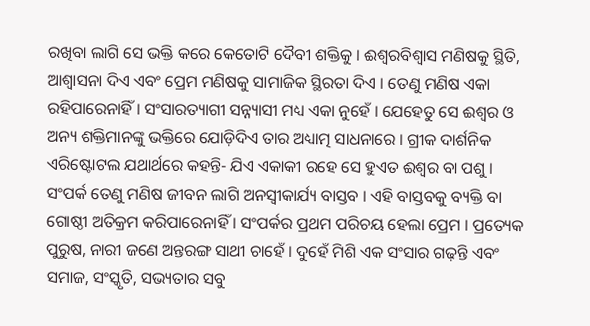ରଖିବା ଲାଗି ସେ ଭକ୍ତି କରେ କେତୋଟି ଦୈବୀ ଶକ୍ତିକୁ । ଈଶ୍ୱରବିଶ୍ୱାସ ମଣିଷକୁ ସ୍ଥିତି, ଆଶ୍ୱାସନା ଦିଏ ଏବଂ ପ୍ରେମ ମଣିଷକୁ ସାମାଜିକ ସ୍ଥିରତା ଦିଏ । ତେଣୁ ମଣିଷ ଏକା ରହିପାରେନାହିଁ । ସଂସାରତ୍ୟାଗୀ ସନ୍ନ୍ୟାସୀ ମଧ୍ୟ ଏକା ନୁହେଁ । ଯେହେତୁ ସେ ଈଶ୍ୱର ଓ ଅନ୍ୟ ଶକ୍ତିମାନଙ୍କୁ ଭକ୍ତିରେ ଯୋଡ଼ିଦିଏ ତାର ଅଧ୍ୟାତ୍ମ ସାଧନାରେ । ଗ୍ରୀକ ଦାର୍ଶନିକ ଏରିଷ୍ଟୋଟଲ ଯଥାର୍ଥରେ କହନ୍ତି- ଯିଏ ଏକାକୀ ରହେ ସେ ହୁଏତ ଈଶ୍ୱର ବା ପଶୁ । ସଂପର୍କ ତେଣୁ ମଣିଷ ଜୀବନ ଲାଗି ଅନସ୍ୱୀକାର୍ଯ୍ୟ ବାସ୍ତବ । ଏହି ବାସ୍ତବକୁ ବ୍ୟକ୍ତି ବା ଗୋଷ୍ଠୀ ଅତିକ୍ରମ କରିପାରେନାହିଁ । ସଂପର୍କର ପ୍ରଥମ ପରିଚୟ ହେଲା ପ୍ରେମ । ପ୍ରତ୍ୟେକ ପୁରୁଷ, ନାରୀ ଜଣେ ଅନ୍ତରଙ୍ଗ ସାଥୀ ଚାହେଁ । ଦୁହେଁ ମିଶି ଏକ ସଂସାର ଗଢ଼ନ୍ତି ଏବଂ ସମାଜ, ସଂସ୍କୃତି, ସଭ୍ୟତାର ସବୁ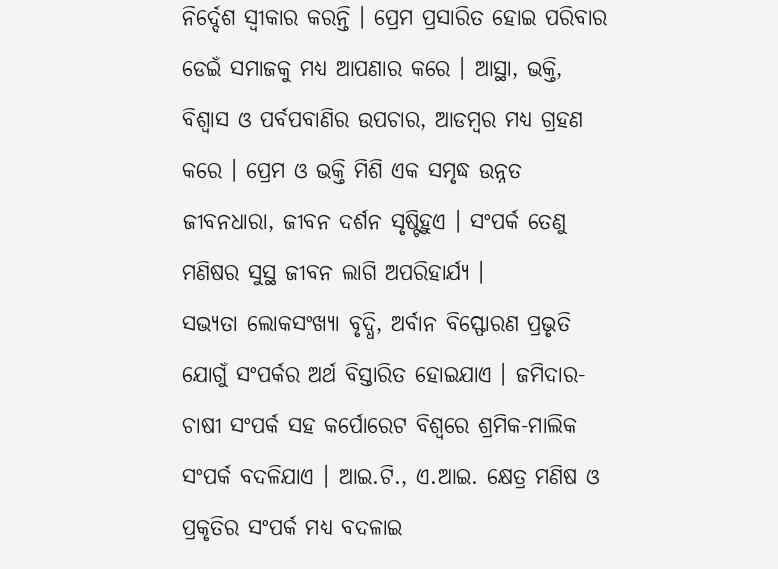ନିର୍ଦ୍ଦେଶ ସ୍ୱୀକାର କରନ୍ତି । ପ୍ରେମ ପ୍ରସାରିତ ହୋଇ ପରିବାର ଡେଇଁ ସମାଜକୁ ମଧ୍ୟ ଆପଣାର କରେ । ଆସ୍ଥା, ଭକ୍ତି, ବିଶ୍ୱାସ ଓ ପର୍ବପବାଣିର ଉପଚାର, ଆଡମ୍ବର ମଧ୍ୟ ଗ୍ରହଣ କରେ । ପ୍ରେମ ଓ ଭକ୍ତି ମିଶି ଏକ ସମୃଦ୍ଧ ଉନ୍ନତ ଜୀବନଧାରା, ଜୀବନ ଦର୍ଶନ ସୃଷ୍ଟିହୁଏ । ସଂପର୍କ ତେଣୁ ମଣିଷର ସୁସ୍ଥ ଜୀବନ ଲାଗି ଅପରିହାର୍ଯ୍ୟ ।
ସଭ୍ୟତା ଲୋକସଂଖ୍ୟା ବୃଦ୍ଧି, ଅର୍ବାନ ବିସ୍ଫୋରଣ ପ୍ରଭୃତି ଯୋଗୁଁ ସଂପର୍କର ଅର୍ଥ ବିସ୍ତାରିତ ହୋଇଯାଏ । ଜମିଦାର-ଚାଷୀ ସଂପର୍କ ସହ କର୍ପୋରେଟ ବିଶ୍ୱରେ ଶ୍ରମିକ-ମାଲିକ ସଂପର୍କ ବଦଳିଯାଏ । ଆଇ.ଟି., ଏ.ଆଇ. କ୍ଷେତ୍ର ମଣିଷ ଓ ପ୍ରକୃତିର ସଂପର୍କ ମଧ୍ୟ ବଦଳାଇ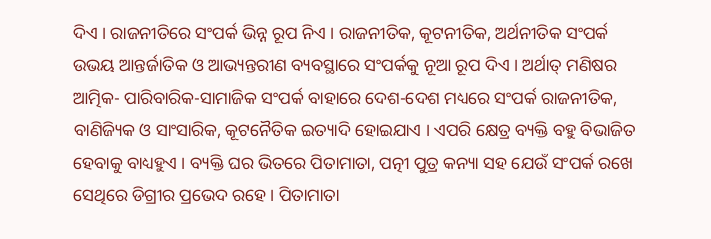ଦିଏ । ରାଜନୀତିରେ ସଂପର୍କ ଭିନ୍ନ ରୂପ ନିଏ । ରାଜନୀତିକ, କୂଟନୀତିକ, ଅର୍ଥନୀତିକ ସଂପର୍କ ଉଭୟ ଆନ୍ତର୍ଜାତିକ ଓ ଆଭ୍ୟନ୍ତରୀଣ ବ୍ୟବସ୍ଥାରେ ସଂପର୍କକୁ ନୂଆ ରୂପ ଦିଏ । ଅର୍ଥାତ୍ ମଣିଷର ଆତ୍ମିକ- ପାରିବାରିକ-ସାମାଜିକ ସଂପର୍କ ବାହାରେ ଦେଶ-ଦେଶ ମଧ୍ୟରେ ସଂପର୍କ ରାଜନୀତିକ, ବାଣିଜ୍ୟିକ ଓ ସାଂସାରିକ, କୂଟନୈତିକ ଇତ୍ୟାଦି ହୋଇଯାଏ । ଏପରି କ୍ଷେତ୍ର ବ୍ୟକ୍ତି ବହୁ ବିଭାଜିତ ହେବାକୁ ବାଧ୍ୟହୁଏ । ବ୍ୟକ୍ତି ଘର ଭିତରେ ପିତାମାତା, ପତ୍ନୀ ପୁତ୍ର କନ୍ୟା ସହ ଯେଉଁ ସଂପର୍କ ରଖେ ସେଥିରେ ଡିଗ୍ରୀର ପ୍ରଭେଦ ରହେ । ପିତାମାତା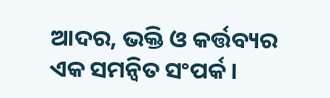ଆଦର, ଭକ୍ତି ଓ କର୍ତ୍ତବ୍ୟର ଏକ ସମନ୍ୱିତ ସଂପର୍କ ।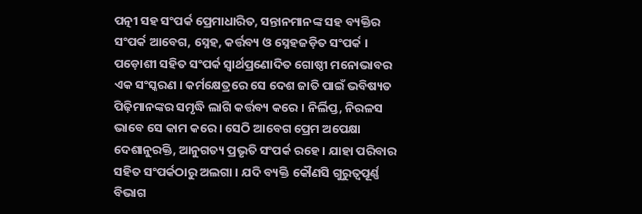ପତ୍ନୀ ସହ ସଂପର୍କ ପ୍ରେମାଧାରିତ, ସନ୍ତାନମାନଙ୍କ ସହ ବ୍ୟକ୍ତିର ସଂପର୍କ ଆବେଗ, ସ୍ନେହ, କର୍ତ୍ତବ୍ୟ ଓ ସ୍ନେହଜଡ଼ିତ ସଂପର୍କ । ପଡ଼ୋଶୀ ସହିତ ସଂପର୍କ ସ୍ୱାର୍ଥପ୍ରଣୋଦିତ ଗୋଷ୍ଠୀ ମନୋଭାବର ଏକ ସଂସ୍କରଣ । କର୍ମକ୍ଷେତ୍ରରେ ସେ ଦେଶ ଜାତି ପାଇଁ ଭବିଷ୍ୟତ ପିଢ଼ିମାନଙ୍କର ସମୃଦ୍ଧି ଲାଗି କର୍ତ୍ତବ୍ୟ କରେ । ନିର୍ଲିପ୍ତ, ନିରଳସ ଭାବେ ସେ କାମ କରେ । ସେଠି ଆବେଗ ପ୍ରେମ ଅପେକ୍ଷା ଦେଶାନୁରକ୍ତି, ଆନୁଗତ୍ୟ ପ୍ରଭୃତି ସଂପର୍କ ରହେ । ଯାହା ପରିବାର ସହିତ ସଂପର୍କଠାରୁ ଅଲଗା । ଯଦି ବ୍ୟକ୍ତି କୌଣସି ଗୁରୁତ୍ୱପୂର୍ଣ୍ଣ ବିଭାଗ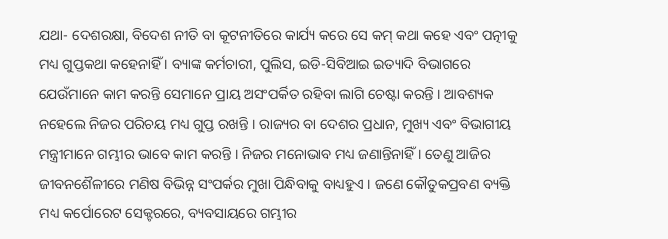ଯଥା- ଦେଶରକ୍ଷା, ବିଦେଶ ନୀତି ବା କୂଟନୀତିରେ କାର୍ଯ୍ୟ କରେ ସେ କମ୍ କଥା କହେ ଏବଂ ପତ୍ନୀକୁ ମଧ୍ୟ ଗୁପ୍ତକଥା କହେନାହିଁ । ବ୍ୟାଙ୍କ କର୍ମଚାରୀ, ପୁଲିସ, ଇଡି-ସିବିଆଇ ଇତ୍ୟାଦି ବିଭାଗରେ ଯେଉଁମାନେ କାମ କରନ୍ତି ସେମାନେ ପ୍ରାୟ ଅସଂପର୍କିତ ରହିବା ଲାଗି ଚେଷ୍ଟା କରନ୍ତି । ଆବଶ୍ୟକ ନହେଲେ ନିଜର ପରିଚୟ ମଧ୍ୟ ଗୁପ୍ତ ରଖନ୍ତି । ରାଜ୍ୟର ବା ଦେଶର ପ୍ରଧାନ, ମୁଖ୍ୟ ଏବଂ ବିଭାଗୀୟ ମନ୍ତ୍ରୀମାନେ ଗମ୍ଭୀର ଭାବେ କାମ କରନ୍ତି । ନିଜର ମନୋଭାବ ମଧ୍ୟ ଜଣାନ୍ତିନାହିଁ । ତେଣୁ ଆଜିର ଜୀବନଶୈଳୀରେ ମଣିଷ ବିଭିନ୍ନ ସଂପର୍କର ମୁଖା ପିନ୍ଧିବାକୁ ବାଧ୍ୟହୁଏ । ଜଣେ କୌତୁକପ୍ରବଣ ବ୍ୟକ୍ତି ମଧ୍ୟ କର୍ପୋରେଟ ସେକ୍ଟରରେ, ବ୍ୟବସାୟରେ ଗମ୍ଭୀର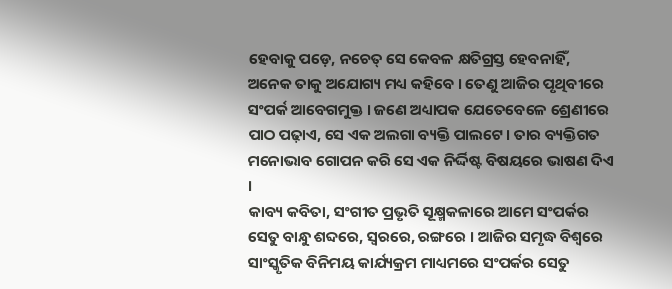ହେବାକୁ ପଡ଼େ, ନଚେତ୍ ସେ କେବଳ କ୍ଷତିଗ୍ରସ୍ତ ହେବନାହିଁ, ଅନେକ ତାକୁ ଅଯୋଗ୍ୟ ମଧ୍ୟ କହିବେ । ତେଣୁ ଆଜିର ପୃଥିବୀରେ ସଂପର୍କ ଆବେଗମୁକ୍ତ । ଜଣେ ଅଧ୍ୟାପକ ଯେତେବେଳେ ଶ୍ରେଣୀରେ ପାଠ ପଢ଼ାଏ, ସେ ଏକ ଅଲଗା ବ୍ୟକ୍ତି ପାଲଟେ । ତାର ବ୍ୟକ୍ତିଗତ ମନୋଭାବ ଗୋପନ କରି ସେ ଏକ ନିର୍ଦ୍ଦିଷ୍ଟ ବିଷୟରେ ଭାଷଣ ଦିଏ ।
କାବ୍ୟ କବିତା, ସଂଗୀତ ପ୍ରଭୃତି ସୂକ୍ଷ୍ମକଳାରେ ଆମେ ସଂପର୍କର ସେତୁ ବାନ୍ଧୁ ଶବ୍ଦରେ, ସ୍ୱରରେ, ରଙ୍ଗରେ । ଆଜିର ସମୃଦ୍ଧ ବିଶ୍ୱରେ ସାଂସ୍କୃତିକ ବିନିମୟ କାର୍ଯ୍ୟକ୍ରମ ମାଧ୍ୟମରେ ସଂପର୍କର ସେତୁ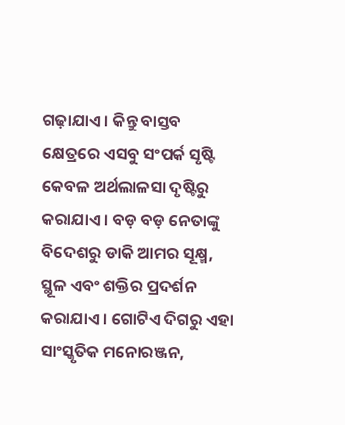ଗଢ଼ାଯାଏ । କିନ୍ତୁ ବାସ୍ତବ କ୍ଷେତ୍ରରେ ଏସବୁ ସଂପର୍କ ସୃଷ୍ଟି କେବଳ ଅର୍ଥଲାଳସା ଦୃଷ୍ଟିରୁ କରାଯାଏ । ବଡ଼ ବଡ଼ ନେତାଙ୍କୁ ବିଦେଶରୁ ଡାକି ଆମର ସୂକ୍ଷ୍ମ, ସ୍ଥୂଳ ଏବଂ ଶକ୍ତିର ପ୍ରଦର୍ଶନ କରାଯାଏ । ଗୋଟିଏ ଦିଗରୁ ଏହା ସାଂସ୍କୃତିକ ମନୋରଞ୍ଜନ,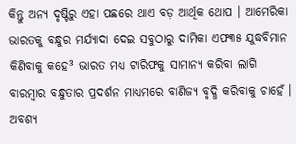କିନ୍ତୁ ଅନ୍ୟ ଦୃଷ୍ଟିରୁ ଏହା ପଛରେ ଥାଏ ବଡ଼ ଆର୍ଥିକ ଥୋପ । ଆମେରିକା ଭାରତକୁ ବନ୍ଧୁର ମର୍ଯ୍ୟାଦା ଦେଇ ସବୁଠାରୁ ଦାମିକା ଏଫ୩୫ ଯୁଦ୍ଧବିମାନ କିଣିବାକୁ କହେ³ ଭାରତ ମଧ୍ୟ ଟାରିଫକୁ ସାମାନ୍ୟ କରିବା ଲାଗି ବାରମ୍ବାର ବନ୍ଧୁତାର ପ୍ରଦର୍ଶନ ମାଧ୍ୟମରେ ବାଣିଜ୍ୟ ବୃଦ୍ଧି କରିବାକୁ ଚାହେଁ । ଅବଶ୍ୟ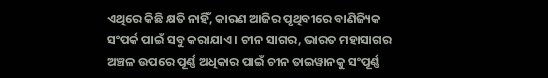ଏଥିରେ କିଛି କ୍ଷତି ନାହିଁ, କାରଣ ଆଜିର ପୃଥିବୀରେ ବାଣିଜ୍ୟିକ ସଂପର୍କ ପାଇଁ ସବୁ କରାଯାଏ । ଚୀନ ସାଗର, ଭାରତ ମହାସାଗର ଅଞ୍ଚଳ ଉପରେ ପୂର୍ଣ୍ଣ ଅଧିକାର ପାଇଁ ଚୀନ ତାଇୱାନକୁ ସଂପୂର୍ଣ୍ଣ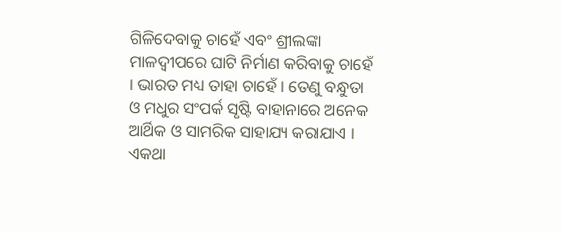ଗିଳିଦେବାକୁ ଚାହେଁ ଏବଂ ଶ୍ରୀଲଙ୍କା ମାଳଦ୍ୱୀପରେ ଘାଟି ନିର୍ମାଣ କରିବାକୁ ଚାହେଁ । ଭାରତ ମଧ୍ୟ ତାହା ଚାହେଁ । ତେଣୁ ବନ୍ଧୁତା ଓ ମଧୁର ସଂପର୍କ ସୃଷ୍ଟି ବାହାନାରେ ଅନେକ ଆର୍ଥିକ ଓ ସାମରିକ ସାହାଯ୍ୟ କରାଯାଏ । ଏକଥା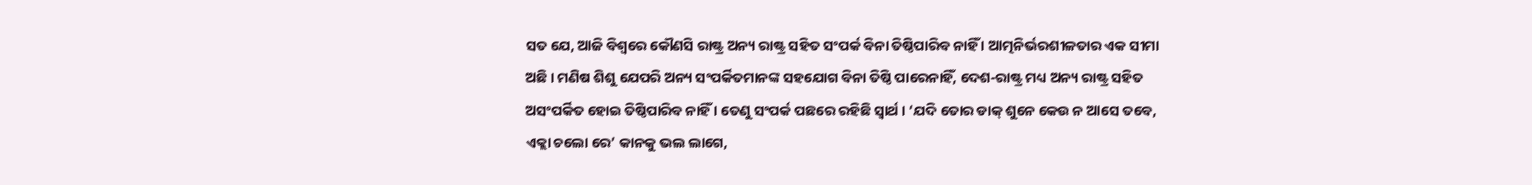ସତ ଯେ, ଆଜି ବିଶ୍ୱରେ କୌଣସି ରାଷ୍ଟ୍ର ଅନ୍ୟ ରାଷ୍ଟ୍ର ସହିତ ସଂପର୍କ ବିନା ତିଷ୍ଠିପାରିବ ନାହିଁ । ଆତ୍ମନିର୍ଭରଶୀଳତାର ଏକ ସୀମା ଅଛି । ମଣିଷ ଶିଶୁ ଯେପରି ଅନ୍ୟ ସଂପର୍କିତମାନଙ୍କ ସହଯୋଗ ବିନା ତିଷ୍ଠି ପାରେନାହିଁ, ଦେଶ-ରାଷ୍ଟ୍ର ମଧ୍ୟ ଅନ୍ୟ ରାଷ୍ଟ୍ର ସହିତ ଅସଂପର୍କିତ ହୋଇ ତିଷ୍ଠିପାରିବ ନାହିଁ । ତେଣୁ ସଂପର୍କ ପଛରେ ରହିଛି ସ୍ୱାର୍ଥ । ‘ଯଦି ତୋର ଡାକ୍ ଶୁନେ କେଉ ନ ଆସେ ତବେ, ଏକ୍ଲା ଚଲୋ ରେ’ କାନକୁ ଭଲ ଲାଗେ,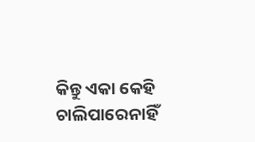କିନ୍ତୁ ଏକା କେହି ଚାଲିପାରେନାହିଁ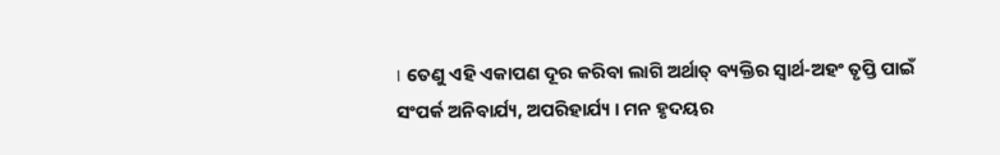। ତେଣୁ ଏହି ଏକାପଣ ଦୂର କରିବା ଲାଗି ଅର୍ଥାତ୍ ବ୍ୟକ୍ତିର ସ୍ୱାର୍ଥ-ଅହଂ ତୃପ୍ତି ପାଇଁ ସଂପର୍କ ଅନିବାର୍ଯ୍ୟ, ଅପରିହାର୍ଯ୍ୟ । ମନ ହୃଦୟର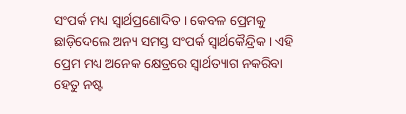ସଂପର୍କ ମଧ୍ୟ ସ୍ୱାର୍ଥପ୍ରଣୋଦିତ । କେବଳ ପ୍ରେମକୁ ଛାଡ଼ିଦେଲେ ଅନ୍ୟ ସମସ୍ତ ସଂପର୍କ ସ୍ୱାର୍ଥକୈନ୍ଦ୍ରିକ । ଏହି ପ୍ରେମ ମଧ୍ୟ ଅନେକ କ୍ଷେତ୍ରରେ ସ୍ୱାର୍ଥତ୍ୟାଗ ନକରିବା ହେତୁ ନଷ୍ଟ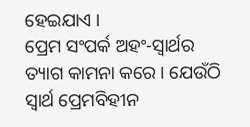ହେଇଯାଏ ।
ପ୍ରେମ ସଂପର୍କ ଅହଂ-ସ୍ୱାର୍ଥର ତ୍ୟାଗ କାମନା କରେ । ଯେଉଁଠି ସ୍ୱାର୍ଥ ପ୍ରେମବିହୀନ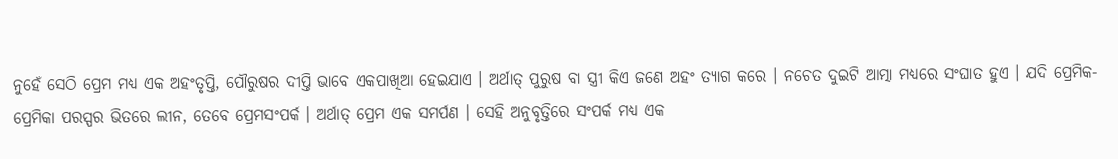ନୁହେଁ ସେଠି ପ୍ରେମ ମଧ୍ୟ ଏକ ଅହଂତୃପ୍ତି, ପୌରୁଷର ଦୀପ୍ତି ଭାବେ ଏକପାଖିଆ ହେଇଯାଏ । ଅର୍ଥାତ୍ ପୁରୁଷ ବା ସ୍ତ୍ରୀ କିଏ ଜଣେ ଅହଂ ତ୍ୟାଗ କରେ । ନଚେତ ଦୁଇଟି ଆତ୍ମା ମଧ୍ୟରେ ସଂଘାତ ହୁଏ । ଯଦି ପ୍ରେମିକ-ପ୍ରେମିକା ପରସ୍ପର ଭିତରେ ଲୀନ, ତେବେ ପ୍ରେମସଂପର୍କ । ଅର୍ଥାତ୍ ପ୍ରେମ ଏକ ସମର୍ପଣ । ସେହି ଅନୁବୃତ୍ତିରେ ସଂପର୍କ ମଧ୍ୟ ଏକ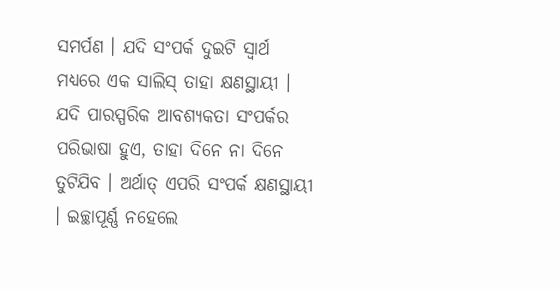ସମର୍ପଣ । ଯଦି ସଂପର୍କ ଦୁଇଟି ସ୍ୱାର୍ଥ ମଧ୍ୟରେ ଏକ ସାଲିସ୍ ତାହା କ୍ଷଣସ୍ଥାୟୀ । ଯଦି ପାରସ୍ପରିକ ଆବଶ୍ୟକତା ସଂପର୍କର ପରିଭାଷା ହୁଏ, ତାହା ଦିନେ ନା ଦିନେ ତୁଟିଯିବ । ଅର୍ଥାତ୍ ଏପରି ସଂପର୍କ କ୍ଷଣସ୍ଥାୟୀ । ଇଚ୍ଛାପୂର୍ଣ୍ଣ ନହେଲେ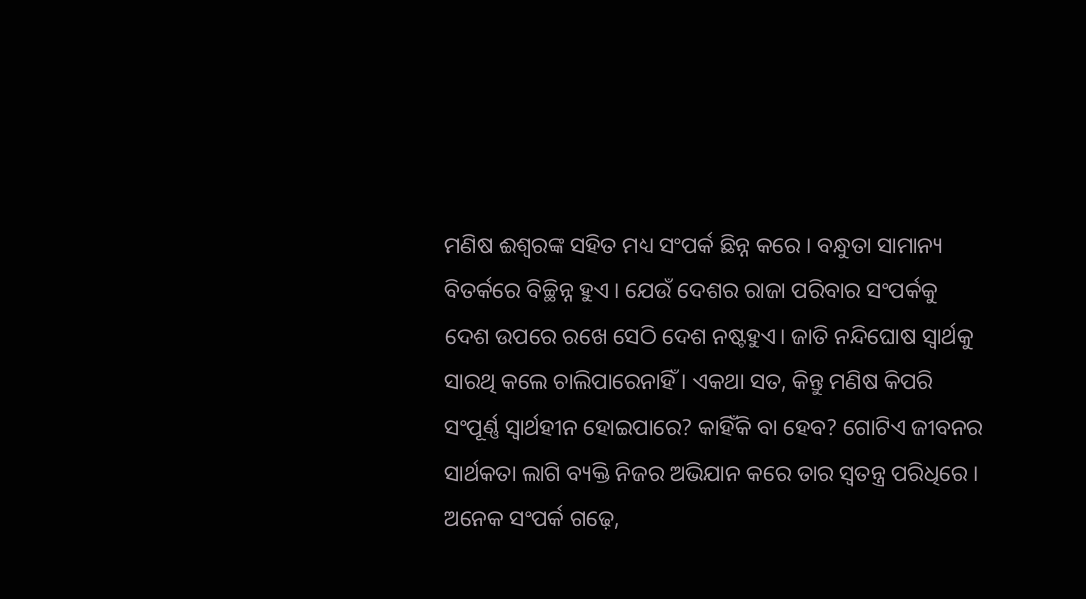ମଣିଷ ଈଶ୍ୱରଙ୍କ ସହିତ ମଧ୍ୟ ସଂପର୍କ ଛିନ୍ନ କରେ । ବନ୍ଧୁତା ସାମାନ୍ୟ ବିତର୍କରେ ବିଚ୍ଛିନ୍ନ ହୁଏ । ଯେଉଁ ଦେଶର ରାଜା ପରିବାର ସଂପର୍କକୁ ଦେଶ ଉପରେ ରଖେ ସେଠି ଦେଶ ନଷ୍ଟହୁଏ। ଜାତି ନନ୍ଦିଘୋଷ ସ୍ୱାର୍ଥକୁ ସାରଥି କଲେ ଚାଲିପାରେନାହିଁ । ଏକଥା ସତ, କିନ୍ତୁ ମଣିଷ କିପରି ସଂପୂର୍ଣ୍ଣ ସ୍ୱାର୍ଥହୀନ ହୋଇପାରେ? କାହିଁକି ବା ହେବ? ଗୋଟିଏ ଜୀବନର ସାର୍ଥକତା ଲାଗି ବ୍ୟକ୍ତି ନିଜର ଅଭିଯାନ କରେ ତାର ସ୍ୱତନ୍ତ୍ର ପରିଧିରେ । ଅନେକ ସଂପର୍କ ଗଢ଼େ,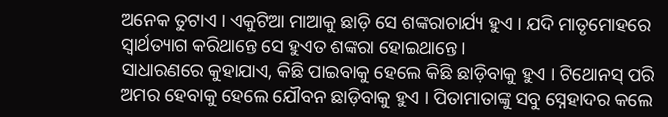ଅନେକ ତୁଟାଏ । ଏକୁଟିଆ ମାଆକୁ ଛାଡ଼ି ସେ ଶଙ୍କରାଚାର୍ଯ୍ୟ ହୁଏ । ଯଦି ମାତୃମୋହରେ ସ୍ୱାର୍ଥତ୍ୟାଗ କରିଥାନ୍ତେ ସେ ହୁଏତ ଶଙ୍କରା ହୋଇଥାନ୍ତେ ।
ସାଧାରଣରେ କୁହାଯାଏ, କିଛି ପାଇବାକୁ ହେଲେ କିଛି ଛାଡ଼ିବାକୁ ହୁଏ । ଟିଥୋନସ୍ ପରି ଅମର ହେବାକୁ ହେଲେ ଯୌବନ ଛାଡ଼ିବାକୁ ହୁଏ । ପିତାମାତାଙ୍କୁ ସବୁ ସ୍ନେହାଦର କଲେ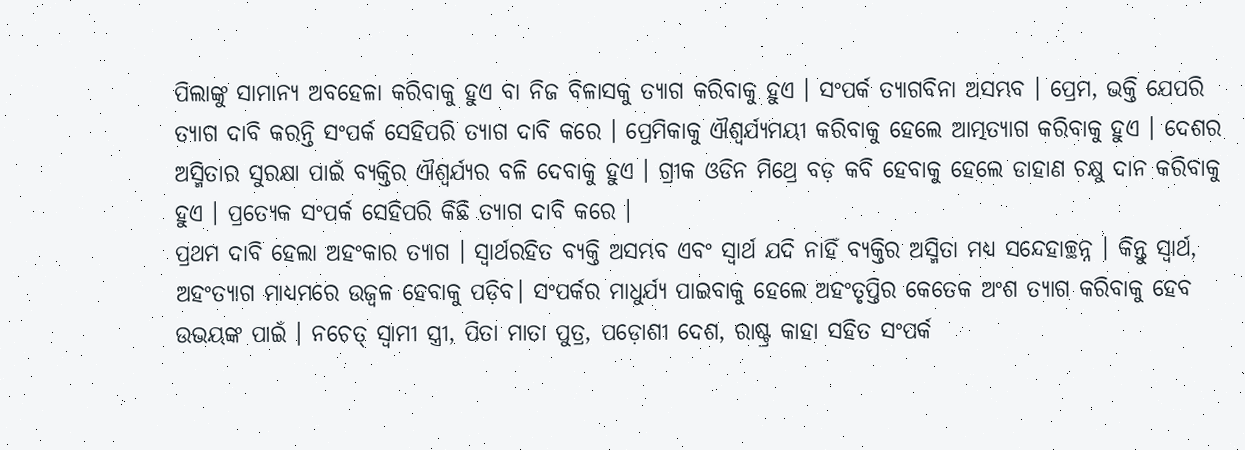ପିଲାଙ୍କୁ ସାମାନ୍ୟ ଅବହେଳା କରିବାକୁ ହୁଏ ବା ନିଜ ବିଳାସକୁ ତ୍ୟାଗ କରିବାକୁ ହୁଏ । ସଂପର୍କ ତ୍ୟାଗବିନା ଅସମ୍ଭବ । ପ୍ରେମ, ଭକ୍ତି ଯେପରି ତ୍ୟାଗ ଦାବି କରନ୍ତି ସଂପର୍କ ସେହିପରି ତ୍ୟାଗ ଦାବି କରେ । ପ୍ରେମିକାକୁ ଐଶ୍ୱର୍ଯ୍ୟମୟୀ କରିବାକୁ ହେଲେ ଆତ୍ମତ୍ୟାଗ କରିବାକୁ ହୁଏ । ଦେଶର ଅସ୍ମିତାର ସୁରକ୍ଷା ପାଇଁ ବ୍ୟକ୍ତିର ଐଶ୍ୱର୍ଯ୍ୟର ବଳି ଦେବାକୁ ହୁଏ । ଗ୍ରୀକ ଓଡିନ ମିଥ୍ରେ ବଡ଼ କବି ହେବାକୁ ହେଲେ ଡାହାଣ ଚକ୍ଷୁ ଦାନ କରିବାକୁ ହୁଏ । ପ୍ରତ୍ୟେକ ସଂପର୍କ ସେହିପରି କିଛି ତ୍ୟାଗ ଦାବି କରେ ।
ପ୍ରଥମ ଦାବି ହେଲା ଅହଂକାର ତ୍ୟାଗ । ସ୍ୱାର୍ଥରହିତ ବ୍ୟକ୍ତି ଅସମ୍ଭବ ଏବଂ ସ୍ୱାର୍ଥ ଯଦି ନାହିଁ ବ୍ୟକ୍ତିର ଅସ୍ମିତା ମଧ୍ୟ ସନ୍ଦେହାଚ୍ଛନ୍ନ । କିନ୍ତୁ ସ୍ୱାର୍ଥ, ଅହଂତ୍ୟାଗ ମାଧ୍ୟମରେ ଉଜ୍ୱଳ ହେବାକୁ ପଡ଼ିବ। ସଂପର୍କର ମାଧୁର୍ଯ୍ୟ ପାଇବାକୁ ହେଲେ ଅହଂତୃପ୍ତିର କେତେକ ଅଂଶ ତ୍ୟାଗ କରିବାକୁ ହେବ ଉଭୟଙ୍କ ପାଇଁ । ନଚେତ୍ ସ୍ୱାମୀ ସ୍ତ୍ରୀ, ପିତା ମାତା ପୁତ୍ର, ପଡ଼ୋଶୀ ଦେଶ, ରାଷ୍ଟ୍ର କାହା ସହିତ ସଂପର୍କ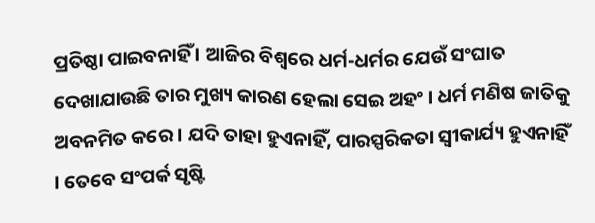ପ୍ରତିଷ୍ଠା ପାଇବନାହିଁ । ଆଜିର ବିଶ୍ୱରେ ଧର୍ମ-ଧର୍ମର ଯେଉଁ ସଂଘାତ ଦେଖାଯାଉଛି ତାର ମୁଖ୍ୟ କାରଣ ହେଲା ସେଇ ଅହଂ । ଧର୍ମ ମଣିଷ ଜାତିକୁ ଅବନମିତ କରେ । ଯଦି ତାହା ହୁଏନାହିଁ, ପାରସ୍ପରିକତା ସ୍ୱୀକାର୍ଯ୍ୟ ହୁଏନାହିଁ । ତେବେ ସଂପର୍କ ସୃଷ୍ଟି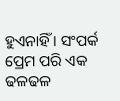ହୁଏନାହିଁ । ସଂପର୍କ ପ୍ରେମ ପରି ଏକ ଢଳଢଳ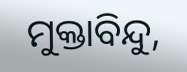ମୁକ୍ତାବିନ୍ଦୁ,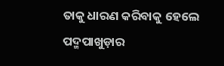ତାକୁ ଧାରଣ କରିବାକୁ ହେଲେ ପଦ୍ମପାଖୁଡ଼ାର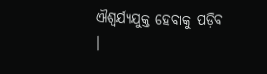ଐଶ୍ୱର୍ଯ୍ୟଯୁକ୍ତ ହେବାକୁ ପଡ଼ିବ ।